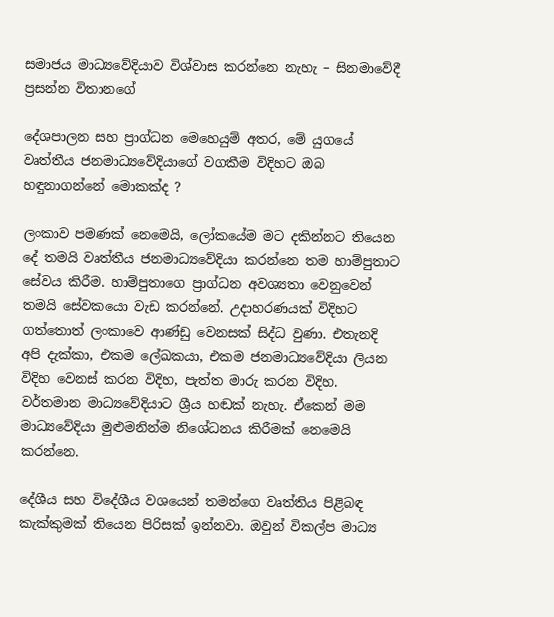සමාජය මාධ්‍යවේදියාව විශ්වාස කරන්නෙ නැහැ – සිනමාවේදී ප්‍රසන්න විතානගේ

දේශපාලන සහ ප්‍රාග්ධන මෙහෙයුම් අතර, මේ යුගයේ වෘත්තීය ජනමාධ්‍යවේදියාගේ වගකීම විදිහට ඔබ හඳුනාගන්නේ මොකක්ද ?

ලංකාව පමණක් නෙමෙයි, ලෝකයේම මට දකින්නට තියෙන දේ තමයි වෘත්තීය ජනමාධ්‍යවේදියා කරන්නෙ තම හාම්පුතාට සේවය කිරීම. හාම්පුතාගෙ ප්‍රාග්ධන අවශ්‍යතා වෙනුවෙන් තමයි සේවකයො වැඩ කරන්නේ. උදාහරණයක් විදිහට ගත්තොත් ලංකාවෙ ආණ්ඩු වෙනසක් සිද්ධ වුණා. එතැනදි අපි දැක්කා, එකම ලේඛකයා, එකම ජනමාධ්‍යවේදියා ලියන විදිහ වෙනස් කරන විදිහ, පැත්ත මාරු කරන විදිහ. වර්තමාන මාධ්‍යවේදියාට ශ්‍රීය හඬක් නැහැ. ඒකෙන් මම මාධ්‍යවේදියා මුළුමනින්ම නිශේධනය කිරීමක් නෙමෙයි කරන්නෙ.

දේශීය සහ විදේශීය වශයෙන් තමන්ගෙ වෘත්තිය පිළිබඳ කැක්කුමක් තියෙන පිරිසක් ඉන්නවා. ඔවුන් විකල්ප මාධ්‍ය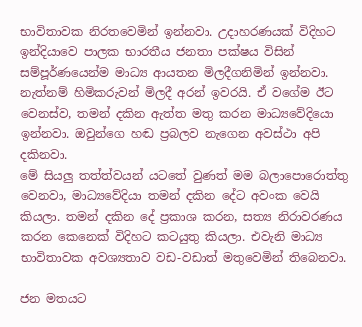භාවිතාවක නිරතවෙමින් ඉන්නවා. උදාහරණයක් විදිහට ඉන්දියාවෙ පාලක භාරතීය ජනතා පක්ෂය විසින් සම්පූර්ණයෙන්ම මාධ්‍ය ආයතන මිලදීගනිමින් ඉන්නවා. නැත්නම් හිමිකරුවන් මිලදී අරන් ඉවරයි. ඒ වගේම ඊට වෙනස්ව, තමන් දකින ඇත්ත මතු කරන මාධ්‍යවේදියො ඉන්නවා. ඔවුන්ගෙ හඬ ප්‍රබලව නැගෙන අවස්ථා අපි දකිනවා.
මේ සියලු තත්ත්වයන් යටතේ වුණත් මම බලාපොරොත්තු වෙනවා, මාධ්‍යවේදියා තමන් දකින දේට අවංක වෙයි කියලා. තමන් දකින දේ ප්‍රකාශ කරන, සත්‍ය නිරාවරණය කරන කෙනෙක් විදිහට කටයුතු කියලා. එවැනි මාධ්‍ය භාවිතාවක අවශ්‍යතාව වඩ-වඩාත් මතුවෙමින් තිබෙනවා.

ජන මතයට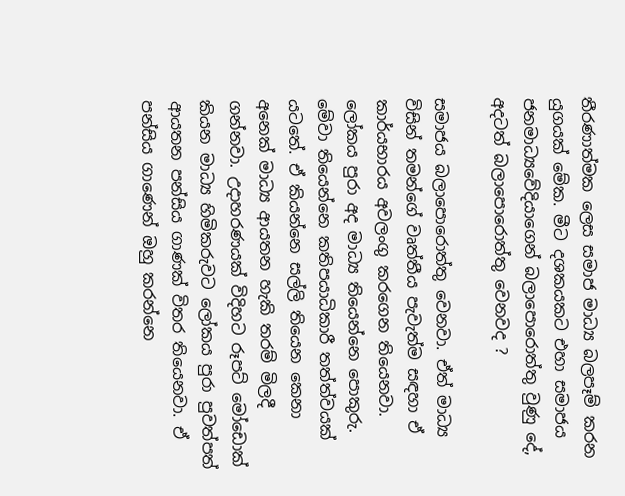තීරණාත්මක ලෙස සමාජ මාධ්‍ය බලපෑම් කරන යුගයක් මේක. මීට දශකයකට එහා සමාජය ජනමාධ්‍යවේදියාගෙන් බලාපොරොත්තු වුණු දේ, අදටත් බලාපොරොත්තු වෙනවද ?

සමාජය බලාපොරොත්තු වෙනවා. ඒත් මාධ්‍ය විසින් තමන්ගේ වෘත්තීය පැවැත්ම සඳහා ඒ කාර්යභාරය අවලංගු කරගෙන තියෙනවා. ලෝකය පුරා අද මාධ්‍ය තියෙන්නෙ පොකුරු. මේවා තියෙන්නෙ කතිපයාධිකාරී තත්ත්වයක් යටතේ. ඒ කියන්නෙ සල්ලි තියෙන කෙනා අනෙක් මාධ්‍ය ආයතන හැකි තරම් මිලදී ගන්නවා. උදාහරණයක් විදිහට රූපට් මෝඩොක් කියන මාධ්‍ය හිමිකරුවට ලෝකය පුරා පුවත්පත් ආයතන පන්සිය ගාණක් විතර තියෙනවා. ඒ පන්සිය ගාණෙන් ඔහු කරන්නෙ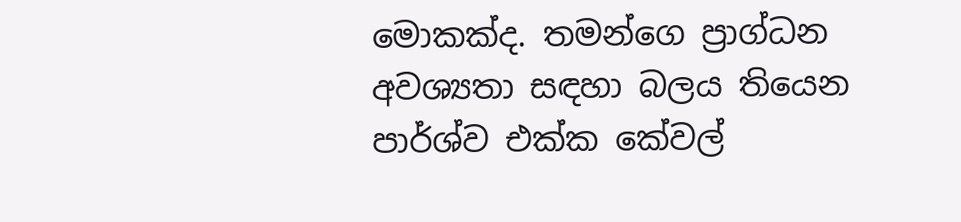මොකක්ද. තමන්ගෙ ප්‍රාග්ධන අවශ්‍යතා සඳහා බලය තියෙන පාර්ශ්ව එක්ක කේවල්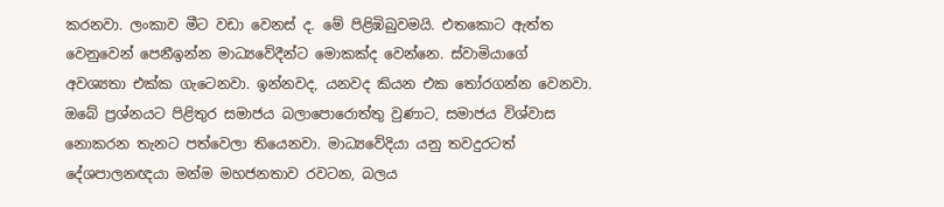කරනවා. ලංකාව මීට වඩා වෙනස් ද. මේ පිළිඹිබුවමයි. එතකොට ඇත්ත වෙනුවෙන් පෙනීඉන්න මාධ්‍යවේදීන්ට මොකක්ද වෙන්නෙ. ස්වාමියාගේ අවශ්‍යතා එක්ක ගැටෙනවා. ඉන්නවද, යනවද කියන එක තෝරගන්න වෙනවා.
ඔබේ ප්‍රශ්නයට පිළිතුර සමාජය බලාපොරොත්තු වුණාට, සමාජය විශ්වාස නොකරන තැනට පත්වෙලා තියෙනවා. මාධ්‍යවේදියා යනු තවදුරටත් දේශපාලනඥයා‌ මන්ම මහජනතාව රවටන, බලය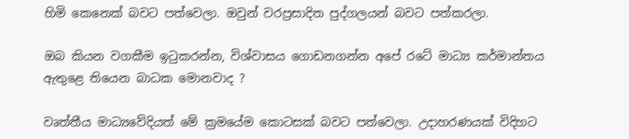හිමි කෙනෙක් බවට පත්වෙලා. ඔවුන් වරප්‍රසාදිත පුද්ගලයන් බවට පත්කරලා.

ඔබ කියන වගකීම ඉටුකරන්න, විශ්වාසය ගොඩනගන්න අපේ රටේ මාධ්‍ය කර්මාන්තය ඇතුළෙ තියෙන බාධක මොනවාද ?

වෘත්තීය මාධ්‍යවේදියත් මේ ක්‍රමයේම කොටසක් බවට පත්වෙලා. උදාහරණයක් විදිහට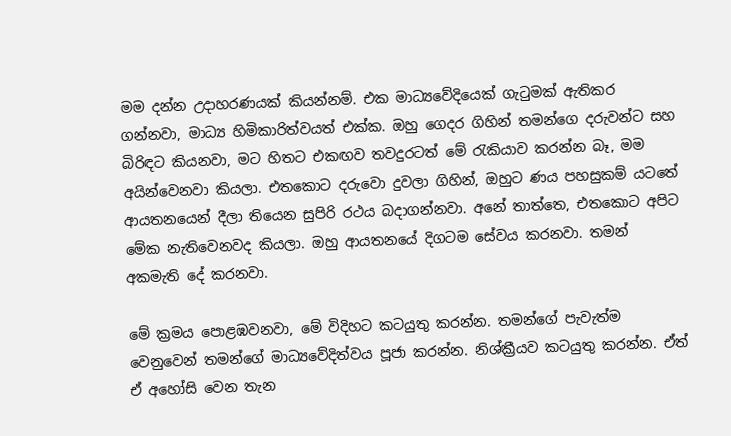මම දන්න උදාහරණයක් කියන්නම්. එක මාධ්‍යවේදියෙක් ගැටුමක් ඇතිකර ගන්නවා, මාධ්‍ය හිමිකාරිත්වයත් එක්ක. ඔහු ගෙදර ගිහින් තමන්ගෙ දරුවන්ට සහ බිරිඳට කියනවා, මට හිතට එකඟව තවදුරටත් මේ රැකියාව කරන්න බෑ, මම අයින්වෙනවා කියලා. එතකොට දරුවො දුවලා ගිහින්, ඔහුට ණය පහසුකම් යටතේ ආයතනයෙන් දීලා තියෙන සුපිරි රථය බදාගන්නවා. අනේ තාත්තෙ, එතකොට අපිට මේක නැතිවෙනවද කියලා. ඔහු ආයතනයේ දිගටම සේවය කරනවා. තමන් අකමැති දේ කරනවා.

මේ ක්‍රමය පොළඹවනවා, මේ විදිහට කටයුතු කරන්න. තමන්ගේ පැවැත්ම වෙනුවෙන් තමන්ගේ මාධ්‍යවේදිත්වය පූජා කරන්න. නිශ්ක්‍රීයව කටයුතු කරන්න. ඒත් ඒ අහෝසි වෙන තැන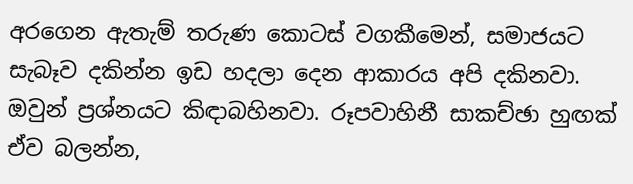අරගෙන ඇතැම් තරුණ කොටස් වගකීමෙන්, සමාජයට සැබෑව දකින්න ඉඩ හදලා දෙන ආකාරය අපි දකිනවා. ඔවුන් ප්‍රශ්නයට කිඳාබහිනවා. රූපවාහිනී සාකච්ඡා හුඟක් ඒව බලන්න,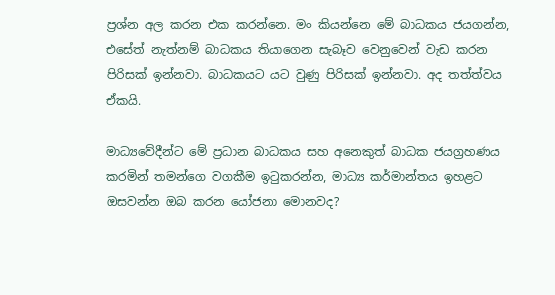ප්‍රශ්න අල කරන එක කරන්නෙ. මං කියන්නෙ මේ බාධකය ජයගන්න, එසේත් නැත්නම් බාධකය තියාගෙන සැබෑව වෙනුවෙන් වැඩ කරන පිරිසක් ඉන්නවා. බාධකයට යට වුණු පිරිසක් ඉන්නවා. අද තත්ත්වය ඒකයි.

මාධ්‍යවේදීන්ට මේ ප්‍රධාන බාධකය සහ අනෙකුත් බාධක ජයග්‍රහණය කරමින් තමන්ගෙ වගකීම ඉටුකරන්න, මාධ්‍ය කර්මාන්තය ඉහළට ඔසවන්න ඔබ කරන යෝජනා මොනවද?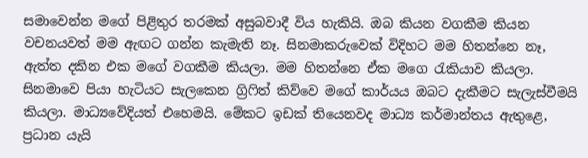සමාවෙන්න මගේ පිළිතුර තරමක් අසුබවාදී විය හැකියි. ඔබ කියන වගකීම කියන වචනයවත් මම ඇඟට ගන්න කැමැති නෑ. සිනමාකරුවෙක් විදිහට මම හිතන්නෙ නෑ, ඇත්ත දකින එක මගේ වගකීම කියලා. මම හිතන්නෙ ඒක මගෙ රැකියාව කියලා. සිනමාවෙ පියා හැටියට සැලකෙන ග්‍රිෆිත් කිව්වෙ මගේ කාර්යය ඔබට දැකීමට සැලැස්වීමයි කියලා. මාධ්‍යවේදියත් එහෙමයි. මේකට ඉඩක් තියෙනවද මාධ්‍ය කර්මාන්තය ඇතුළෙ, ප්‍රධාන යැයි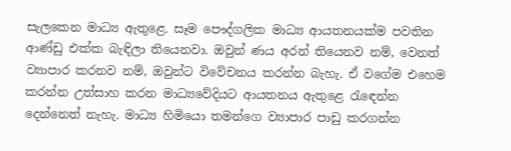සැලකෙන මාධ්‍ය ඇතුළෙ. සෑම පෞද්ගලික මාධ්‍ය ආයතනයක්ම පවතින ආණ්ඩු එක්ක බැඳිලා තියෙනවා. ඔවුන් ණය අරන් තියෙනව නම්, වෙනත් ව්‍යාපාර කරනව නම්, ඔවුන්ට විවේචනය කරන්න බැහැ. ඒ වගේම එහෙම කරන්න උත්සාහ කරන මාධ්‍යවේදියට ආයතනය ඇතුළෙ රැඳෙන්න දෙන්නෙත් නැහැ. මාධ්‍ය හිමියො තමන්ගෙ ව්‍යාපාර පාඩු කරගන්න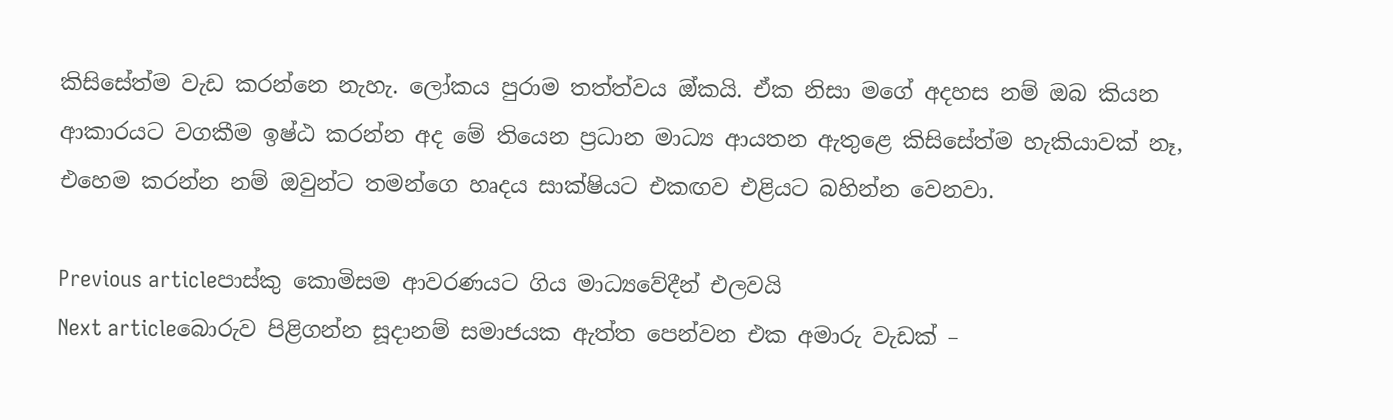කිසිසේත්ම වැඩ කරන්නෙ නැහැ. ලෝකය පුරාම තත්ත්වය ඔ්කයි. ඒක නිසා මගේ අදහස නම් ඔබ කියන ආකාරයට වගකීම ඉෂ්ඨ කරන්න අද මේ තියෙන ප්‍රධාන මාධ්‍ය ආයතන ඇතුළෙ කිසිසේත්ම හැකියාවක් නෑ, එහෙම කරන්න නම් ඔවුන්ට තමන්ගෙ හෘදය සාක්ෂියට එකඟව එළියට බහින්න වෙනවා.

Previous articleපාස්කු කොමිසම ආවරණයට ගිය මාධ්‍යවේදීන් එලවයි
Next articleබොරුව පිළිගන්න සූදානම් සමාජයක ඇත්ත පෙන්වන එක අමාරු වැඩක් –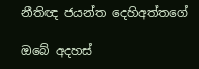නීතිඥ ජයන්ත දෙහිඅත්තගේ

ඔබේ අදහස්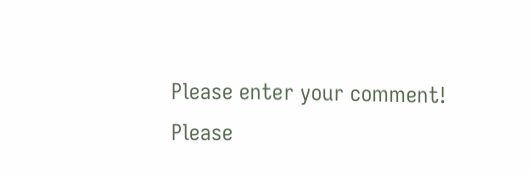Please enter your comment!
Please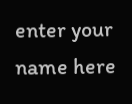enter your name here